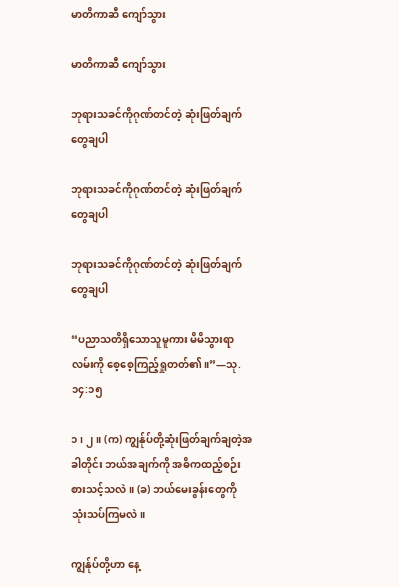မာတိကာဆီ ကျော်သွား

မာတိကာဆီ ကျော်သွား

ဘုရားသခင်ကိုဂုဏ်တင်တဲ့ ဆုံးဖြတ်ချက်တွေချပါ

ဘုရားသခင်ကိုဂုဏ်တင်တဲ့ ဆုံးဖြတ်ချက်တွေချပါ

ဘုရားသခင်ကိုဂုဏ်တင်တဲ့ ဆုံးဖြတ်ချက်တွေချပါ

“ပညာသတိရှိသောသူမူကား မိမိသွားရာလမ်းကို စေ့စေ့ကြည့်ရှုတတ်၏။”—သု. ၁၄:၁၅

၁၊ ၂။ (က) ကျွန်ုပ်တို့ဆုံးဖြတ်ချက်ချတဲ့အခါတိုင်း ဘယ်အချက်ကို အဓိကထည့်စဉ်းစားသင့်သလဲ။ (ခ) ဘယ်မေးခွန်းတွေကို သုံးသပ်ကြမလဲ။

ကျွန်ုပ်တို့ဟာ နေ့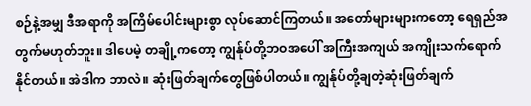စဉ်နဲ့အမျှ ဒီအရာကို အကြိမ်ပေါင်းများစွာ လုပ်ဆောင်ကြတယ်။ အတော်များများကတော့ ရေရှည်အတွက်မဟုတ်ဘူး။ ဒါပေမဲ့ တချို့ကတော့ ကျွန်ုပ်တို့ဘဝအပေါ် အကြီးအကျယ် အကျိုးသက်ရောက်နိုင်တယ်။ အဲဒါက ဘာလဲ။ ဆုံးဖြတ်ချက်တွေဖြစ်ပါတယ်။ ကျွန်ုပ်တို့ချတဲ့ဆုံးဖြတ်ချက်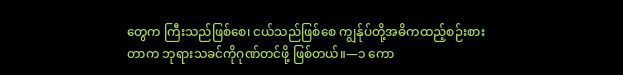တွေက ကြီးသည်ဖြစ်စေ၊ ငယ်သည်ဖြစ်စေ ကျွန်ုပ်တို့အဓိကထည့်စဉ်းစားတာက ဘုရားသခင်ကိုဂုဏ်တင်ဖို့ ဖြစ်တယ်။—၁ ကော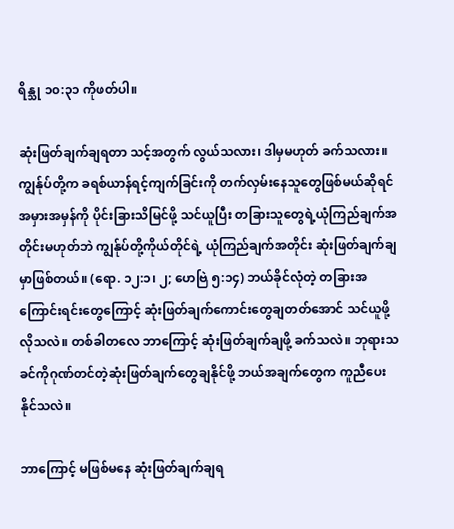ရိန္သု ၁၀:၃၁ ကိုဖတ်ပါ။

ဆုံးဖြတ်ချက်ချရတာ သင့်အတွက် လွယ်သလား၊ ဒါမှမဟုတ် ခက်သလား။ ကျွန်ုပ်တို့က ခရစ်ယာန်ရင့်ကျက်ခြင်းကို တက်လှမ်းနေသူတွေဖြစ်မယ်ဆိုရင် အမှားအမှန်ကို ပိုင်းခြားသိမြင်ဖို့ သင်ယူပြီး တခြားသူတွေရဲ့ယုံကြည်ချက်အတိုင်းမဟုတ်ဘဲ ကျွန်ုပ်တို့ကိုယ်တိုင်ရဲ့ ယုံကြည်ချက်အတိုင်း ဆုံးဖြတ်ချက်ချမှာဖြစ်တယ်။ (ရော. ၁၂:၁၊ ၂; ဟေဗြဲ ၅:၁၄) ဘယ်ခိုင်လုံတဲ့ တခြားအကြောင်းရင်းတွေကြောင့် ဆုံးဖြတ်ချက်ကောင်းတွေချတတ်အောင် သင်ယူဖို့လိုသလဲ။ တစ်ခါတလေ ဘာကြောင့် ဆုံးဖြတ်ချက်ချဖို့ ခက်သလဲ။ ဘုရားသခင်ကိုဂုဏ်တင်တဲ့ဆုံးဖြတ်ချက်တွေချနိုင်ဖို့ ဘယ်အချက်တွေက ကူညီပေးနိုင်သလဲ။

ဘာကြောင့် မဖြစ်မနေ ဆုံးဖြတ်ချက်ချရ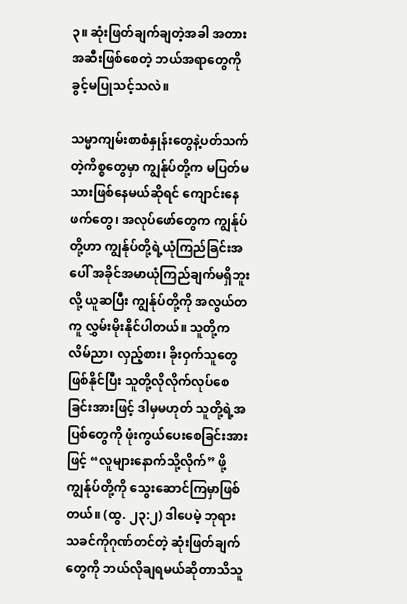၃။ ဆုံးဖြတ်ချက်ချတဲ့အခါ အတားအဆီးဖြစ်စေတဲ့ ဘယ်အရာတွေကို ခွင့်မပြုသင့်သလဲ။

သမ္မာကျမ်းစာစံနှုန်းတွေနဲ့ပတ်သက်တဲ့ကိစ္စတွေမှာ ကျွန်ုပ်တို့က မပြတ်မသားဖြစ်နေမယ်ဆိုရင် ကျောင်းနေဖက်တွေ၊ အလုပ်ဖော်တွေက ကျွန်ုပ်တို့ဟာ ကျွန်ုပ်တို့ရဲ့ယုံကြည်ခြင်းအပေါ် အခိုင်အမာယုံကြည်ချက်မရှိဘူးလို့ ယူဆပြီး ကျွန်ုပ်တို့ကို အလွယ်တကူ လွှမ်းမိုးနိုင်ပါတယ်။ သူတို့က လိမ်ညာ၊ လှည့်စား၊ ခိုးဝှက်သူတွေဖြစ်နိုင်ပြီး သူတို့လိုလိုက်လုပ်စေခြင်းအားဖြင့် ဒါမှမဟုတ် သူတို့ရဲ့အပြစ်တွေကို ဖုံးကွယ်ပေးစေခြင်းအားဖြင့် “လူများနောက်သို့လိုက်” ဖို့ ကျွန်ုပ်တို့ကို သွေးဆောင်ကြမှာဖြစ်တယ်။ (ထွ. ၂၃:၂) ဒါပေမဲ့ ဘုရားသခင်ကိုဂုဏ်တင်တဲ့ ဆုံးဖြတ်ချက်တွေကို ဘယ်လိုချရမယ်ဆိုတာသိသူ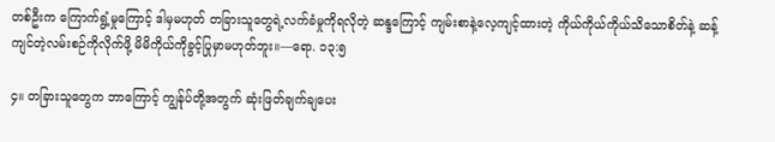တစ်ဦးက ကြောက်ရွံ့မှုကြောင့် ဒါမှမဟုတ် တခြားသူတွေရဲ့လက်ခံမှုကိုရလိုတဲ့ ဆန္ဒကြောင့် ကျမ်းစာနဲ့လေ့ကျင့်ထားတဲ့ ကိုယ်ကိုယ်ကိုယ်သိသောစိတ်နဲ့ ဆန့်ကျင်တဲ့လမ်းစဉ်ကိုလိုက်ဖို့ မိမိကိုယ်ကိုခွင့်ပြုမှာမဟုတ်ဘူး။—ရော. ၁၃:၅

၄။ တခြားသူတွေက ဘာကြောင့် ကျွန်ုပ်တို့အတွက် ဆုံးဖြတ်ချက်ချပေး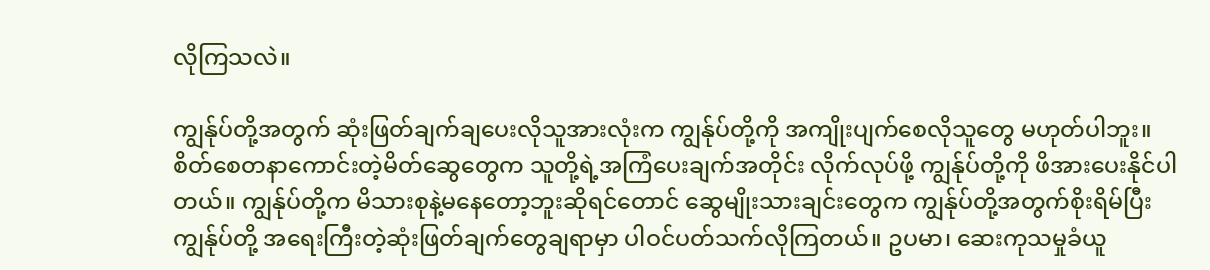လိုကြသလဲ။

ကျွန်ုပ်တို့အတွက် ဆုံးဖြတ်ချက်ချပေးလိုသူအားလုံးက ကျွန်ုပ်တို့ကို အကျိုးပျက်စေလိုသူတွေ မဟုတ်ပါဘူး။ စိတ်စေတနာကောင်းတဲ့မိတ်ဆွေတွေက သူတို့ရဲ့အကြံပေးချက်အတိုင်း လိုက်လုပ်ဖို့ ကျွန်ုပ်တို့ကို ဖိအားပေးနိုင်ပါတယ်။ ကျွန်ုပ်တို့က မိသားစုနဲ့မနေတော့ဘူးဆိုရင်တောင် ဆွေမျိုးသားချင်းတွေက ကျွန်ုပ်တို့အတွက်စိုးရိမ်ပြီး ကျွန်ုပ်တို့ အရေးကြီးတဲ့ဆုံးဖြတ်ချက်တွေချရာမှာ ပါဝင်ပတ်သက်လိုကြတယ်။ ဥပမာ၊ ဆေးကုသမှုခံယူ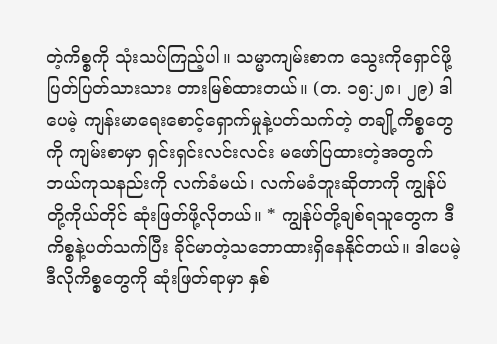တဲ့ကိစ္စကို သုံးသပ်ကြည့်ပါ။ သမ္မာကျမ်းစာက သွေးကိုရှောင်ဖို့ ပြတ်ပြတ်သားသား တားမြစ်ထားတယ်။ (တ. ၁၅:၂၈၊ ၂၉) ဒါပေမဲ့ ကျန်းမာရေးစောင့်ရှောက်မှုနဲ့ပတ်သက်တဲ့ တချို့ကိစ္စတွေကို ကျမ်းစာမှာ ရှင်းရှင်းလင်းလင်း မဖော်ပြထားတဲ့အတွက် ဘယ်ကုသနည်းကို လက်ခံမယ်၊ လက်မခံဘူးဆိုတာကို ကျွန်ုပ်တို့ကိုယ်တိုင် ဆုံးဖြတ်ဖို့လိုတယ်။ * ကျွန်ုပ်တို့ချစ်ရသူတွေက ဒီကိစ္စနဲ့ပတ်သက်ပြီး ခိုင်မာတဲ့သဘောထားရှိနေနိုင်တယ်။ ဒါပေမဲ့ ဒီလိုကိစ္စတွေကို ဆုံးဖြတ်ရာမှာ နှစ်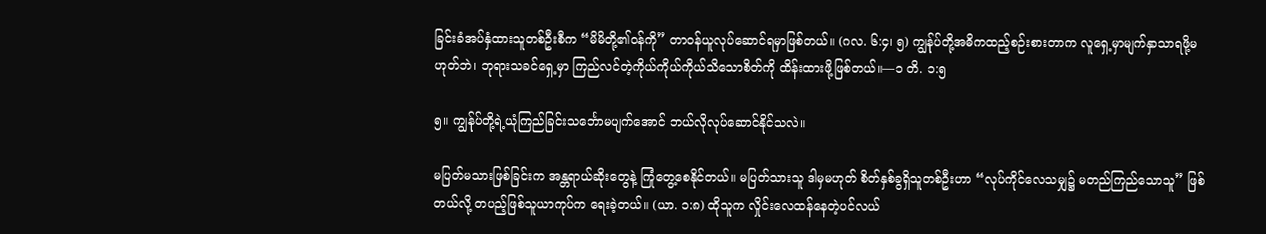ခြင်းခံအပ်နှံထားသူတစ်ဦးစီက “မိမိတို့၏ဝန်ကို” တာဝန်ယူလုပ်ဆောင်ရမှာဖြစ်တယ်။ (ဂလ. ၆:၄၊ ၅) ကျွန်ုပ်တို့အဓိကထည့်စဉ်းစားတာက လူရှေ့မှာမျက်နှာသာရဖို့မဟုတ်ဘဲ၊ ဘုရားသခင်ရှေ့မှာ ကြည်လင်တဲ့ကိုယ်ကိုယ်ကိုယ်သိသောစိတ်ကို ထိန်းထားဖို့ဖြစ်တယ်။—၁ တိ. ၁:၅

၅။ ကျွန်ုပ်တို့ရဲ့ယုံကြည်ခြင်းသင်္ဘောမပျက်အောင် ဘယ်လိုလုပ်ဆောင်နိုင်သလဲ။

မပြတ်မသားဖြစ်ခြင်းက အန္တရာယ်ဆိုးတွေနဲ့ ကြုံတွေ့စေနိုင်တယ်။ မပြတ်သားသူ ဒါမှမဟုတ် စိတ်နှစ်ခွရှိသူတစ်ဦးဟာ “လုပ်ကိုင်လေသမျှ၌ မတည်ကြည်သောသူ” ဖြစ်တယ်လို့ တပည့်ဖြစ်သူယာကုပ်က ရေးခဲ့တယ်။ (ယာ. ၁:၈) ထိုသူက လှိုင်းလေထန်နေတဲ့ပင်လယ်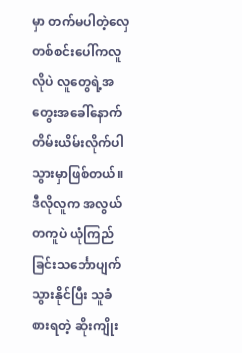မှာ တက်မပါတဲ့လှေတစ်စင်းပေါ်ကလူလိုပဲ လူတွေရဲ့အတွေးအခေါ်နောက် တိမ်းယိမ်းလိုက်ပါသွားမှာဖြစ်တယ်။ ဒီလိုလူက အလွယ်တကူပဲ ယုံကြည်ခြင်းသင်္ဘောပျက်သွားနိုင်ပြီး သူခံစားရတဲ့ ဆိုးကျိုး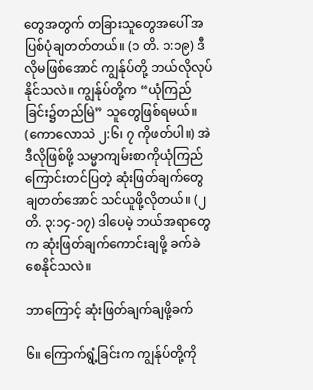တွေအတွက် တခြားသူတွေအပေါ် အပြစ်ပုံချတတ်တယ်။ (၁ တိ. ၁:၁၉) ဒီလိုမဖြစ်အောင် ကျွန်ုပ်တို့ ဘယ်လိုလုပ်နိုင်သလဲ။ ကျွန်ုပ်တို့က “ယုံကြည်ခြင်း၌တည်မြဲ” သူတွေဖြစ်ရမယ်။ (ကောလောသဲ ၂:၆၊ ၇ ကိုဖတ်ပါ။) အဲဒီလိုဖြစ်ဖို့ သမ္မာကျမ်းစာကိုယုံကြည်ကြောင်းတင်ပြတဲ့ ဆုံးဖြတ်ချက်တွေချတတ်အောင် သင်ယူဖို့လိုတယ်။ (၂ တိ. ၃:၁၄-၁၇) ဒါပေမဲ့ ဘယ်အရာတွေက ဆုံးဖြတ်ချက်ကောင်းချဖို့ ခက်ခဲစေနိုင်သလဲ။

ဘာကြောင့် ဆုံးဖြတ်ချက်ချဖို့ခက်

၆။ ကြောက်ရွံ့ခြင်းက ကျွန်ုပ်တို့ကို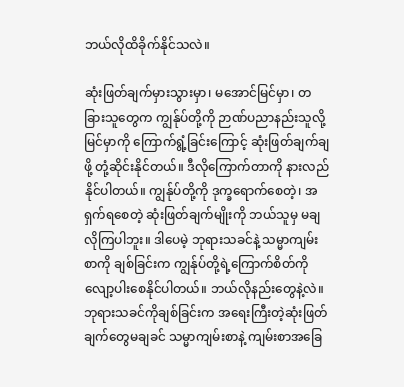ဘယ်လိုထိခိုက်နိုင်သလဲ။

ဆုံးဖြတ်ချက်မှားသွားမှာ၊ မအောင်မြင်မှာ၊ တခြားသူတွေက ကျွန်ုပ်တို့ကို ဉာဏ်ပညာနည်းသူလို့ မြင်မှာကို ကြောက်ရွံ့ခြင်းကြောင့် ဆုံးဖြတ်ချက်ချဖို့ တုံ့ဆိုင်းနိုင်တယ်။ ဒီလိုကြောက်တာကို နားလည်နိုင်ပါတယ်။ ကျွန်ုပ်တို့ကို ဒုက္ခရောက်စေတဲ့၊ အရှက်ရစေတဲ့ ဆုံးဖြတ်ချက်မျိုးကို ဘယ်သူမှ မချလိုကြပါဘူး။ ဒါပေမဲ့ ဘုရားသခင်နဲ့ သမ္မာကျမ်းစာကို ချစ်ခြင်းက ကျွန်ုပ်တို့ရဲ့ကြောက်စိတ်ကို လျော့ပါးစေနိုင်ပါတယ်။ ဘယ်လိုနည်းတွေနဲ့လဲ။ ဘုရားသခင်ကိုချစ်ခြင်းက အရေးကြီးတဲ့ဆုံးဖြတ်ချက်တွေမချခင် သမ္မာကျမ်းစာနဲ့ ကျမ်းစာအခြေ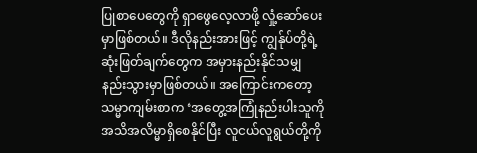ပြုစာပေတွေကို ရှာဖွေလေ့လာဖို့ လှုံ့ဆော်ပေးမှာဖြစ်တယ်။ ဒီလိုနည်းအားဖြင့် ကျွန်ုပ်တို့ရဲ့ဆုံးဖြတ်ချက်တွေက အမှားနည်းနိုင်သမျှ နည်းသွားမှာဖြစ်တယ်။ အကြောင်းကတော့ သမ္မာကျမ်းစာက ‘အတွေ့အကြုံနည်းပါးသူကို အသိအလိမ္မာရှိစေနိုင်ပြီး လူငယ်လူရွယ်တို့ကို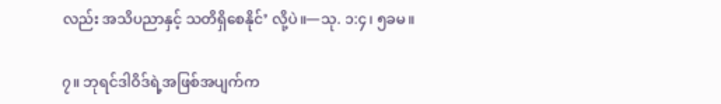လည်း အသိပညာနှင့် သတိရှိစေနိုင်’ လို့ပဲ။—သု. ၁:၄၊ ၅ခမ။

၇။ ဘုရင်ဒါဝိဒ်ရဲ့အဖြစ်အပျက်က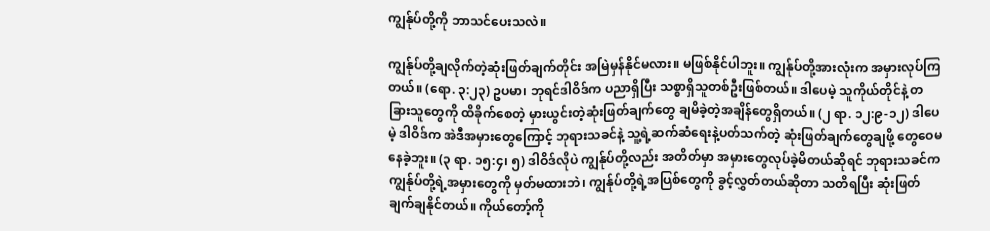ကျွန်ုပ်တို့ကို ဘာသင်ပေးသလဲ။

ကျွန်ုပ်တို့ချလိုက်တဲ့ဆုံးဖြတ်ချက်တိုင်း အမြဲမှန်နိုင်မလား။ မဖြစ်နိုင်ပါဘူး။ ကျွန်ုပ်တို့အားလုံးက အမှားလုပ်ကြတယ်။ (ရော. ၃:၂၃) ဥပမာ၊ ဘုရင်ဒါဝိဒ်က ပညာရှိပြီး သစ္စာရှိသူတစ်ဦးဖြစ်တယ်။ ဒါပေမဲ့ သူကိုယ်တိုင်နဲ့ တခြားသူတွေကို ထိခိုက်စေတဲ့ မှားယွင်းတဲ့ဆုံးဖြတ်ချက်တွေ ချမိခဲ့တဲ့အချိန်တွေရှိတယ်။ (၂ ရာ. ၁၂:၉-၁၂) ဒါပေမဲ့ ဒါဝိဒ်က အဲဒီအမှားတွေကြောင့် ဘုရားသခင်နဲ့ သူ့ရဲ့ဆက်ဆံရေးနဲ့ပတ်သက်တဲ့ ဆုံးဖြတ်ချက်တွေချဖို့ တွေဝေမနေခဲ့ဘူး။ (၃ ရာ. ၁၅:၄၊ ၅) ဒါဝိဒ်လိုပဲ ကျွန်ုပ်တို့လည်း အတိတ်မှာ အမှားတွေလုပ်ခဲ့မိတယ်ဆိုရင် ဘုရားသခင်က ကျွန်ုပ်တို့ရဲ့အမှားတွေကို မှတ်မထားဘဲ၊ ကျွန်ုပ်တို့ရဲ့အပြစ်တွေကို ခွင့်လွှတ်တယ်ဆိုတာ သတိရပြီး ဆုံးဖြတ်ချက်ချနိုင်တယ်။ ကိုယ်တော့်ကို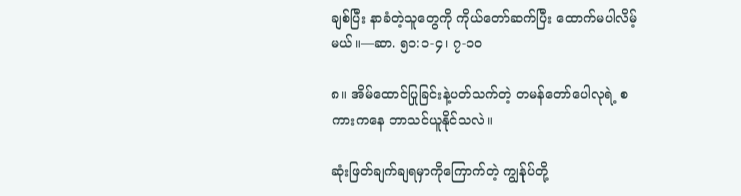ချစ်ပြီး နာခံတဲ့သူတွေကို ကိုယ်တော်ဆက်ပြီး ထောက်မပါလိမ့်မယ်။—ဆာ. ၅၁:၁-၄၊ ၇-၁၀

၈။ အိမ်ထောင်ပြုခြင်းနဲ့ပတ်သက်တဲ့ တမန်တော်ပေါလုရဲ့ စကားကနေ ဘာသင်ယူနိုင်သလဲ။

ဆုံးဖြတ်ချက်ချရမှာကိုကြောက်တဲ့ ကျွန်ုပ်တို့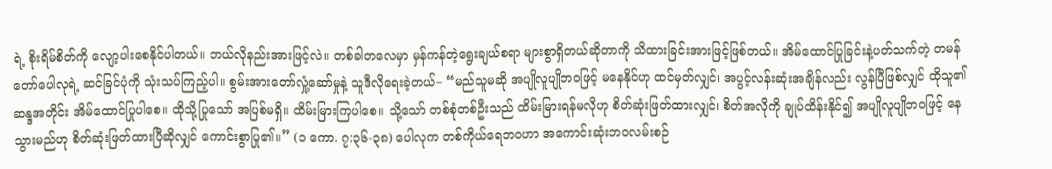ရဲ့ စိုးရိမ်စိတ်ကို လျော့ပါးစေနိုင်ပါတယ်။ ဘယ်လိုနည်းအားဖြင့်လဲ။ တစ်ခါတလေမှာ မှန်ကန်တဲ့ရွေးချယ်စရာ များစွာရှိတယ်ဆိုတာကို သိထားခြင်းအားဖြင့်ဖြစ်တယ်။ အိမ်ထောင်ပြုခြင်းနဲ့ပတ်သက်တဲ့ တမန်တော်ပေါလုရဲ့ ဆင်ခြင်ပုံကို သုံးသပ်ကြည့်ပါ။ စွမ်းအားတော်လှုံ့ဆော်မှုနဲ့ သူဒီလိုရေးခဲ့တယ်– “မည်သူမဆို အပျိုလူပျိုဘဝဖြင့် မနေနိုင်ဟု ထင်မှတ်လျှင်၊ အပွင့်လန်းဆုံးအချိန်လည်း လွန်ပြီဖြစ်လျှင် ထိုသူ၏ဆန္ဒအတိုင်း အိမ်ထောင်ပြုပါစေ။ ထိုသို့ပြုသော် အပြစ်မရှိ။ ထိမ်းမြားကြပါစေ။ သို့သော် တစ်စုံတစ်ဦးသည် ထိမ်းမြားရန်မလိုဟု စိတ်ဆုံးဖြတ်ထားလျှင်၊ စိတ်အလိုကို ချုပ်ထိန်းနိုင်၍ အပျိုလူပျိုဘဝဖြင့် နေသွားမည်ဟု စိတ်ဆုံးဖြတ်ထားပြီဆိုလျှင် ကောင်းစွာပြု၏။” (၁ ကော. ၇:၃၆-၃၈) ပေါလုက တစ်ကိုယ်ရေဘဝဟာ အကောင်းဆုံးဘဝလမ်းစဉ်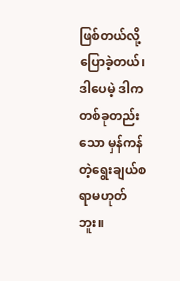ဖြစ်တယ်လို့ ပြောခဲ့တယ်၊ ဒါပေမဲ့ ဒါက တစ်ခုတည်းသော မှန်ကန်တဲ့ရွေးချယ်စရာမဟုတ်ဘူး။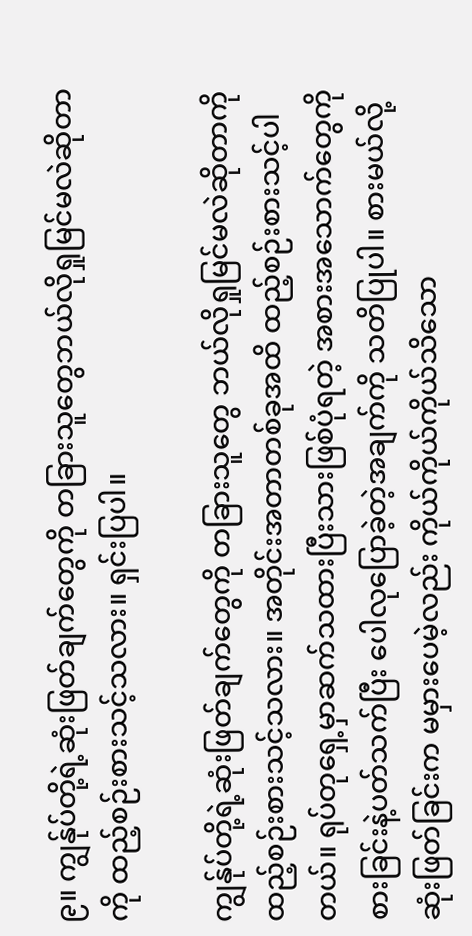၉။ ကျွန်ုပ်တို့ရဲ့ဆုံးဖြတ်ချက်တွေကို တခြားသူတွေဘယ်လိုရှုမြင်မလဲဆိုတာကို ထည့်စဉ်းစားသင့်သလား။ ရှင်းပြပါ။

ကျွန်ုပ်တို့ရဲ့ဆုံးဖြတ်ချက်တွေကို တခြားသူတွေ ဘယ်လိုရှုမြင်မလဲဆိုတာကို ထည့်စဉ်းစားသင့်သလား။ အတိုင်းအတာတစ်ခုအထိ ထည့်စဉ်းစားသင့်ပါတယ်။ ရုပ်တုရှေ့မှာဆက်သထားပြီးသားဖြစ်ပုံရတဲ့ အစားအသောက်တွေကို စားခြင်းနဲ့ပတ်သက်ပြီး ပေါလုပြောခဲ့တဲ့အချက်ကို သတိပြုပါ။ စားမယ်လို့ဆုံးဖြတ်ခြင်းက မမှားပေမဲ့လည်း ကိုယ်ကိုယ်ကိုယ်သိသော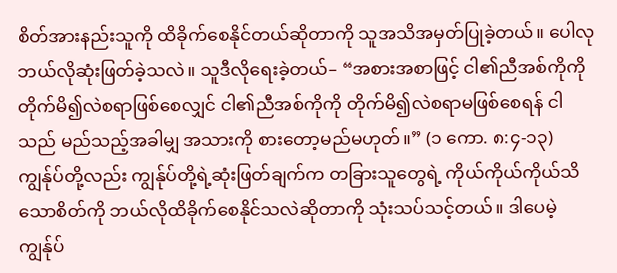စိတ်အားနည်းသူကို ထိခိုက်စေနိုင်တယ်ဆိုတာကို သူအသိအမှတ်ပြုခဲ့တယ်။ ပေါလု ဘယ်လိုဆုံးဖြတ်ခဲ့သလဲ။ သူဒီလိုရေးခဲ့တယ်– “အစားအစာဖြင့် ငါ၏ညီအစ်ကိုကို တိုက်မိ၍လဲစရာဖြစ်စေလျှင် ငါ၏ညီအစ်ကိုကို တိုက်မိ၍လဲစရာမဖြစ်စေရန် ငါသည် မည်သည့်အခါမျှ အသားကို စားတော့မည်မဟုတ်။” (၁ ကော. ၈:၄-၁၃) ကျွန်ုပ်တို့လည်း ကျွန်ုပ်တို့ရဲ့ဆုံးဖြတ်ချက်က တခြားသူတွေရဲ့ ကိုယ်ကိုယ်ကိုယ်သိသောစိတ်ကို ဘယ်လိုထိခိုက်စေနိုင်သလဲဆိုတာကို သုံးသပ်သင့်တယ်။ ဒါပေမဲ့ ကျွန်ုပ်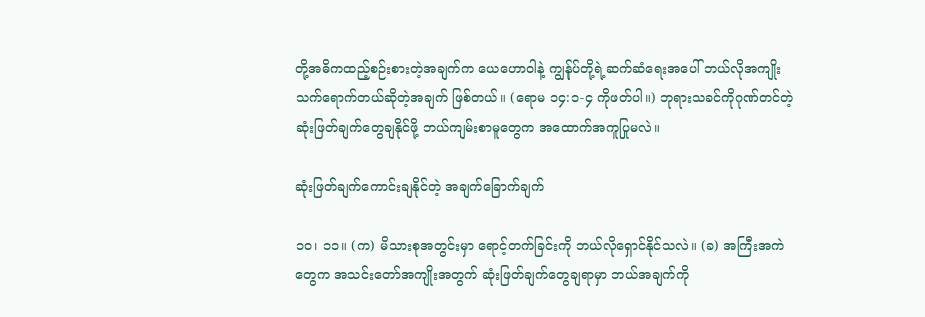တို့အဓိကထည့်စဉ်းစားတဲ့အချက်က ယေဟောဝါနဲ့ ကျွန်ုပ်တို့ရဲ့ဆက်ဆံရေးအပေါ် ဘယ်လိုအကျိုးသက်ရောက်တယ်ဆိုတဲ့အချက် ဖြစ်တယ်။ (ရောမ ၁၄:၁-၄ ကိုဖတ်ပါ။) ဘုရားသခင်ကိုဂုဏ်တင်တဲ့ ဆုံးဖြတ်ချက်တွေချနိုင်ဖို့ ဘယ်ကျမ်းစာမူတွေက အထောက်အကူပြုမလဲ။

ဆုံးဖြတ်ချက်ကောင်းချနိုင်တဲ့ အချက်ခြောက်ချက်

၁၀၊ ၁၁။ (က) မိသားစုအတွင်းမှာ ရောင့်တက်ခြင်းကို ဘယ်လိုရှောင်နိုင်သလဲ။ (ခ) အကြီးအကဲတွေက အသင်းတော်အကျိုးအတွက် ဆုံးဖြတ်ချက်တွေချရာမှာ ဘယ်အချက်ကို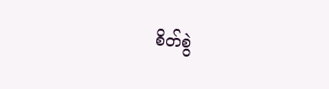စိတ်စွဲ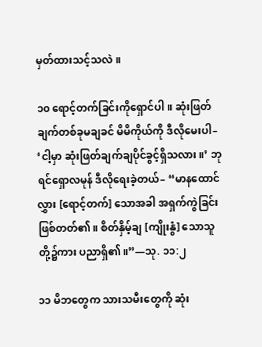မှတ်ထားသင့်သလဲ။

၁၀ ရောင့်တက်ခြင်းကိုရှောင်ပါ။ ဆုံးဖြတ်ချက်တစ်ခုမချခင် မိမိကိုယ်ကို ဒီလိုမေးပါ– ‘ငါ့မှာ ဆုံးဖြတ်ချက်ချပိုင်ခွင့်ရှိသလား။’ ဘုရင်ရှောလမုန် ဒီလိုရေးခဲ့တယ်– “မာနထောင်လွှား [ရောင့်တက်] သောအခါ အရှက်ကွဲခြင်းဖြစ်တတ်၏။ စိတ်နှိမ့်ချ [ကျိုးနွံ] သောသူတို့၌ကား ပညာရှိ၏။”—သု. ၁၁:၂

၁၁ မိဘတွေက သားသမီးတွေကို ဆုံး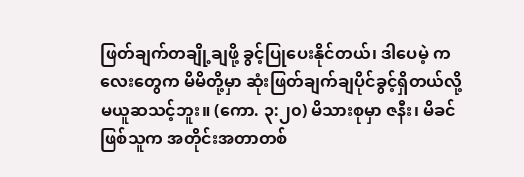ဖြတ်ချက်တချို့ချဖို့ ခွင့်ပြုပေးနိုင်တယ်၊ ဒါပေမဲ့ ကလေးတွေက မိမိတို့မှာ ဆုံးဖြတ်ချက်ချပိုင်ခွင့်ရှိတယ်လို့ မယူဆသင့်ဘူး။ (ကော. ၃:၂၀) မိသားစုမှာ ဇနီး၊ မိခင်ဖြစ်သူက အတိုင်းအတာတစ်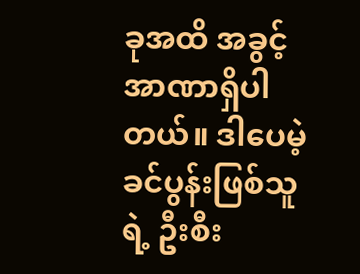ခုအထိ အခွင့်အာဏာရှိပါတယ်။ ဒါပေမဲ့ ခင်ပွန်းဖြစ်သူရဲ့ ဦးစီး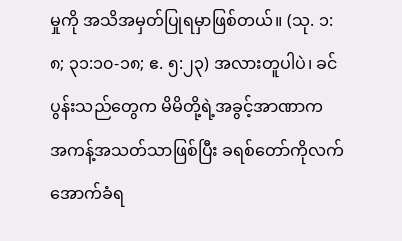မှုကို အသိအမှတ်ပြုရမှာဖြစ်တယ်။ (သု. ၁:၈; ၃၁:၁၀-၁၈; ဧ. ၅:၂၃) အလားတူပါပဲ၊ ခင်ပွန်းသည်တွေက မိမိတို့ရဲ့အခွင့်အာဏာက အကန့်အသတ်သာဖြစ်ပြီး ခရစ်တော်ကိုလက်အောက်ခံရ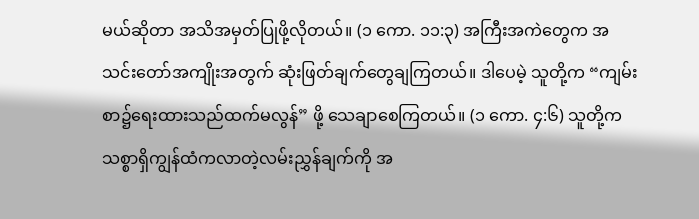မယ်ဆိုတာ အသိအမှတ်ပြုဖို့လိုတယ်။ (၁ ကော. ၁၁:၃) အကြီးအကဲတွေက အသင်းတော်အကျိုးအတွက် ဆုံးဖြတ်ချက်တွေချကြတယ်။ ဒါပေမဲ့ သူတို့က “ကျမ်းစာ၌ရေးထားသည်ထက်မလွန်” ဖို့ သေချာစေကြတယ်။ (၁ ကော. ၄:၆) သူတို့က သစ္စာရှိကျွန်ထံကလာတဲ့လမ်းညွှန်ချက်ကို အ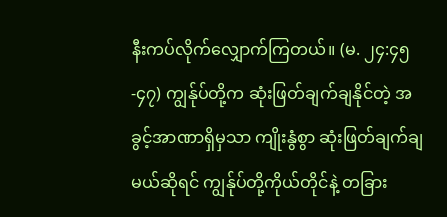နီးကပ်လိုက်လျှောက်ကြတယ်။ (မ. ၂၄:၄၅-၄၇) ကျွန်ုပ်တို့က ဆုံးဖြတ်ချက်ချနိုင်တဲ့ အခွင့်အာဏာရှိမှသာ ကျိုးနွံစွာ ဆုံးဖြတ်ချက်ချမယ်ဆိုရင် ကျွန်ုပ်တို့ကိုယ်တိုင်နဲ့ တခြား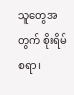သူတွေအတွက် စိုးရိမ်စရာ၊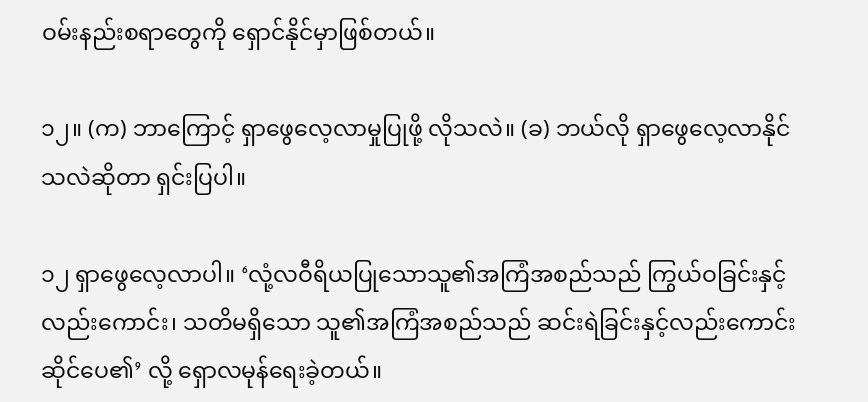ဝမ်းနည်းစရာတွေကို ရှောင်နိုင်မှာဖြစ်တယ်။

၁၂။ (က) ဘာကြောင့် ရှာဖွေလေ့လာမှုပြုဖို့ လိုသလဲ။ (ခ) ဘယ်လို ရှာဖွေလေ့လာနိုင်သလဲဆိုတာ ရှင်းပြပါ။

၁၂ ရှာဖွေလေ့လာပါ။ ‘လုံ့လဝီရိယပြုသောသူ၏အကြံအစည်သည် ကြွယ်ဝခြင်းနှင့်လည်းကောင်း၊ သတိမရှိသော သူ၏အကြံအစည်သည် ဆင်းရဲခြင်းနှင့်လည်းကောင်းဆိုင်ပေ၏’ လို့ ရှောလမုန်ရေးခဲ့တယ်။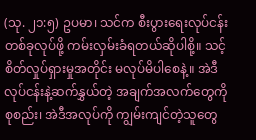(သု. ၂၁:၅) ဥပမာ၊ သင်က စီးပွားရေးလုပ်ငန်းတစ်ခုလုပ်ဖို့ ကမ်းလှမ်းခံရတယ်ဆိုပါစို့။ သင့်စိတ်လှုပ်ရှားမှုအတိုင်း မလုပ်မိပါစေနဲ့။ အဲဒီလုပ်ငန်းနဲ့ဆက်နွှယ်တဲ့ အချက်အလက်တွေကိုစုစည်း၊ အဲဒီအလုပ်ကို ကျွမ်းကျင်တဲ့သူတွေ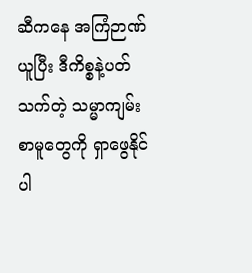ဆီကနေ အကြံဉာဏ်ယူပြီး ဒီကိစ္စနဲ့ပတ်သက်တဲ့ သမ္မာကျမ်းစာမူတွေကို ရှာဖွေနိုင်ပါ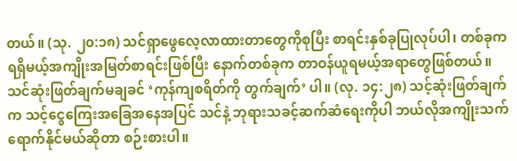တယ်။ (သု. ၂၀:၁၈) သင်ရှာဖွေလေ့လာထားတာတွေကိုစုပြီး စာရင်းနှစ်ခုပြုလုပ်ပါ၊ တစ်ခုက ရရှိမယ့်အကျိုးအမြတ်စာရင်းဖြစ်ပြီး နောက်တစ်ခုက တာဝန်ယူရမယ့်အရာတွေဖြစ်တယ်။ သင်ဆုံးဖြတ်ချက်မချခင် ‘ကုန်ကျစရိတ်ကို တွက်ချက်’ ပါ။ (လု. ၁၄:၂၈) သင့်ဆုံးဖြတ်ချက်က သင့်ငွေကြေးအခြေအနေအပြင် သင်နဲ့ ဘုရားသခင့်ဆက်ဆံရေးကိုပါ ဘယ်လိုအကျိုးသက်ရောက်နိုင်မယ်ဆိုတာ စဉ်းစားပါ။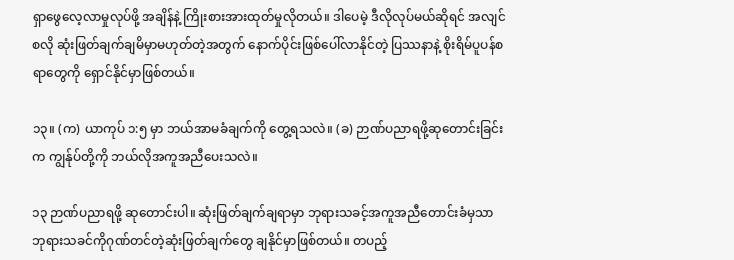ရှာဖွေလေ့လာမှုလုပ်ဖို့ အချိန်နဲ့ ကြိုးစားအားထုတ်မှုလိုတယ်။ ဒါပေမဲ့ ဒီလိုလုပ်မယ်ဆိုရင် အလျင်စလို ဆုံးဖြတ်ချက်ချမိမှာမဟုတ်တဲ့အတွက် နောက်ပိုင်းဖြစ်ပေါ်လာနိုင်တဲ့ ပြဿနာနဲ့ စိုးရိမ်ပူပန်စရာတွေကို ရှောင်နိုင်မှာဖြစ်တယ်။

၁၃။ (က) ယာကုပ် ၁:၅ မှာ ဘယ်အာမခံချက်ကို တွေ့ရသလဲ။ (ခ) ဉာဏ်ပညာရဖို့ဆုတောင်းခြင်းက ကျွန်ုပ်တို့ကို ဘယ်လိုအကူအညီပေးသလဲ။

၁၃ ဉာဏ်ပညာရဖို့ ဆုတောင်းပါ။ ဆုံးဖြတ်ချက်ချရာမှာ ဘုရားသခင့်အကူအညီတောင်းခံမှသာ ဘုရားသခင်ကိုဂုဏ်တင်တဲ့ဆုံးဖြတ်ချက်တွေ ချနိုင်မှာဖြစ်တယ်။ တပည့်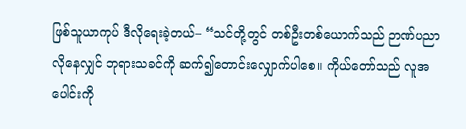ဖြစ်သူယာကုပ် ဒီလိုရေးခဲ့တယ်– “သင်တို့တွင် တစ်ဦးတစ်ယောက်သည် ဉာဏ်ပညာလိုနေလျှင် ဘုရားသခင်ကို ဆက်၍တောင်းလျှောက်ပါစေ။ ကိုယ်တော်သည် လူအပေါင်းကို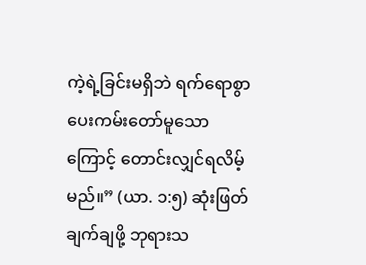ကဲ့ရဲ့ခြင်းမရှိဘဲ ရက်ရောစွာပေးကမ်းတော်မူသောကြောင့် တောင်းလျှင်ရလိမ့်မည်။” (ယာ. ၁:၅) ဆုံးဖြတ်ချက်ချဖို့ ဘုရားသ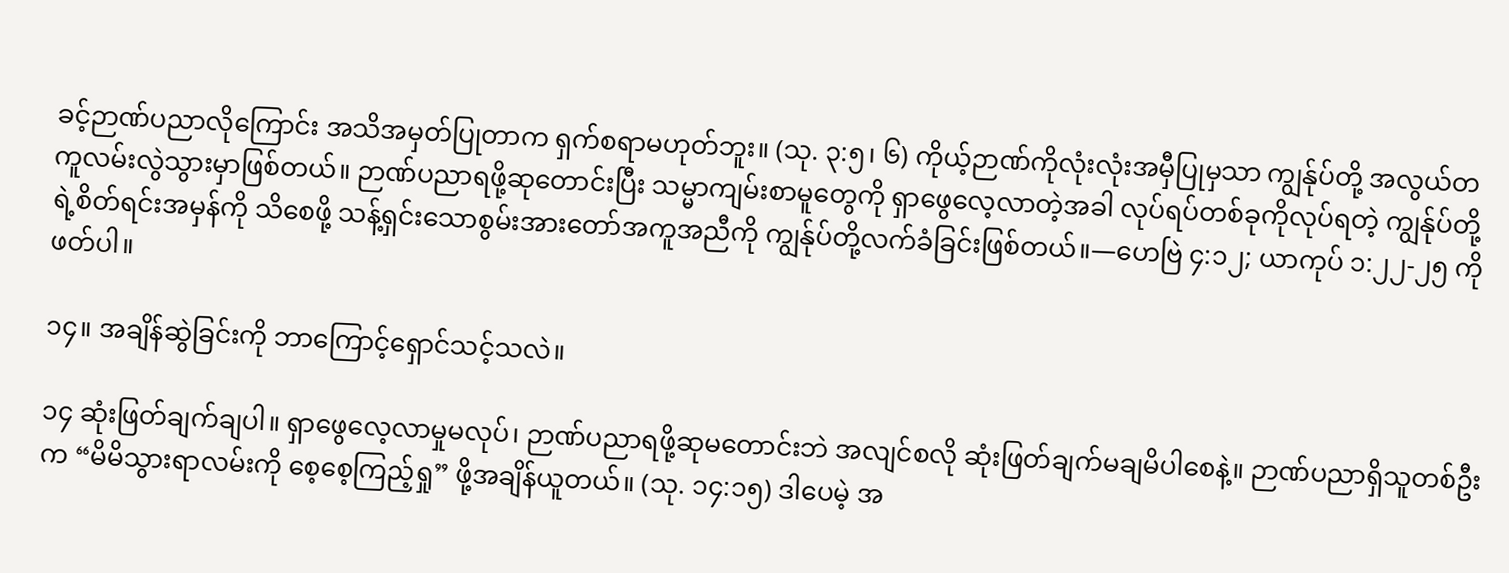ခင့်ဉာဏ်ပညာလိုကြောင်း အသိအမှတ်ပြုတာက ရှက်စရာမဟုတ်ဘူး။ (သု. ၃:၅၊ ၆) ကိုယ့်ဉာဏ်ကိုလုံးလုံးအမှီပြုမှသာ ကျွန်ုပ်တို့ အလွယ်တကူလမ်းလွဲသွားမှာဖြစ်တယ်။ ဉာဏ်ပညာရဖို့ဆုတောင်းပြီး သမ္မာကျမ်းစာမူတွေကို ရှာဖွေလေ့လာတဲ့အခါ လုပ်ရပ်တစ်ခုကိုလုပ်ရတဲ့ ကျွန်ုပ်တို့ရဲ့စိတ်ရင်းအမှန်ကို သိစေဖို့ သန့်ရှင်းသောစွမ်းအားတော်အကူအညီကို ကျွန်ုပ်တို့လက်ခံခြင်းဖြစ်တယ်။—ဟေဗြဲ ၄:၁၂; ယာကုပ် ၁:၂၂-၂၅ ကိုဖတ်ပါ။

၁၄။ အချိန်ဆွဲခြင်းကို ဘာကြောင့်ရှောင်သင့်သလဲ။

၁၄ ဆုံးဖြတ်ချက်ချပါ။ ရှာဖွေလေ့လာမှုမလုပ်၊ ဉာဏ်ပညာရဖို့ဆုမတောင်းဘဲ အလျင်စလို ဆုံးဖြတ်ချက်မချမိပါစေနဲ့။ ဉာဏ်ပညာရှိသူတစ်ဦးက “မိမိသွားရာလမ်းကို စေ့စေ့ကြည့်ရှု” ဖို့အချိန်ယူတယ်။ (သု. ၁၄:၁၅) ဒါပေမဲ့ အ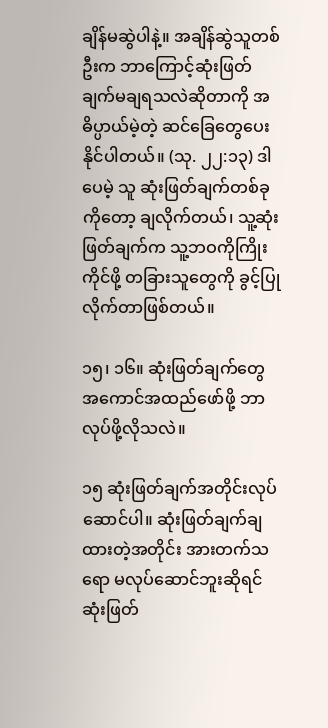ချိန်မဆွဲပါနဲ့။ အချိန်ဆွဲသူတစ်ဦးက ဘာကြောင့်ဆုံးဖြတ်ချက်မချရသလဲဆိုတာကို အဓိပ္ပာယ်မဲ့တဲ့ ဆင်ခြေတွေပေးနိုင်ပါတယ်။ (သု. ၂၂:၁၃) ဒါပေမဲ့ သူ ဆုံးဖြတ်ချက်တစ်ခုကိုတော့ ချလိုက်တယ်၊ သူ့ဆုံးဖြတ်ချက်က သူ့ဘဝကိုကြိုးကိုင်ဖို့ တခြားသူတွေကို ခွင့်ပြုလိုက်တာဖြစ်တယ်။

၁၅၊ ၁၆။ ဆုံးဖြတ်ချက်တွေ အကောင်အထည်ဖော်ဖို့ ဘာလုပ်ဖို့လိုသလဲ။

၁၅ ဆုံးဖြတ်ချက်အတိုင်းလုပ်ဆောင်ပါ။ ဆုံးဖြတ်ချက်ချထားတဲ့အတိုင်း အားတက်သရော မလုပ်ဆောင်ဘူးဆိုရင် ဆုံးဖြတ်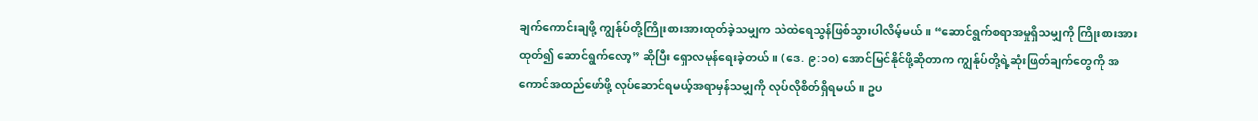ချက်ကောင်းချဖို့ ကျွန်ုပ်တို့ကြိုးစားအားထုတ်ခဲ့သမျှက သဲထဲရေသွန်ဖြစ်သွားပါလိမ့်မယ်။ “ဆောင်ရွက်စရာအမှုရှိသမျှကို ကြိုးစားအားထုတ်၍ ဆောင်ရွက်လော့” ဆိုပြီး ရှောလမုန်ရေးခဲ့တယ်။ (ဒေ. ၉:၁၀) အောင်မြင်နိုင်ဖို့ဆိုတာက ကျွန်ုပ်တို့ရဲ့ဆုံးဖြတ်ချက်တွေကို အကောင်အထည်ဖော်ဖို့ လုပ်ဆောင်ရမယ့်အရာမှန်သမျှကို လုပ်လိုစိတ်ရှိရမယ်။ ဥပ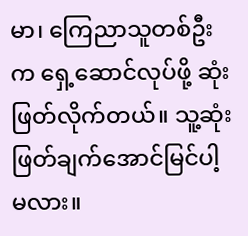မာ၊ ကြေညာသူတစ်ဦးက ရှေ့ဆောင်လုပ်ဖို့ ဆုံးဖြတ်လိုက်တယ်။ သူ့ဆုံးဖြတ်ချက်အောင်မြင်ပါ့မလား။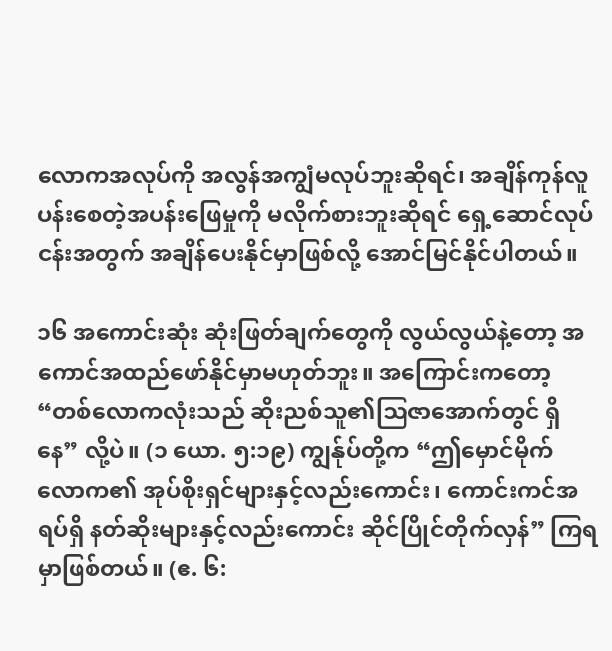လောကအလုပ်ကို အလွန်အကျွံမလုပ်ဘူးဆိုရင်၊ အချိန်ကုန်လူပန်းစေတဲ့အပန်းဖြေမှုကို မလိုက်စားဘူးဆိုရင် ရှေ့ဆောင်လုပ်ငန်းအတွက် အချိန်ပေးနိုင်မှာဖြစ်လို့ အောင်မြင်နိုင်ပါတယ်။

၁၆ အကောင်းဆုံး ဆုံးဖြတ်ချက်တွေကို လွယ်လွယ်နဲ့တော့ အကောင်အထည်ဖော်နိုင်မှာမဟုတ်ဘူး။ အကြောင်းကတော့ “တစ်လောကလုံးသည် ဆိုးညစ်သူ၏ဩဇာအောက်တွင် ရှိနေ” လို့ပဲ။ (၁ ယော. ၅:၁၉) ကျွန်ုပ်တို့က “ဤမှောင်မိုက်လောက၏ အုပ်စိုးရှင်များနှင့်လည်းကောင်း၊ ကောင်းကင်အရပ်ရှိ နတ်ဆိုးများနှင့်လည်းကောင်း ဆိုင်ပြိုင်တိုက်လှန်” ကြရမှာဖြစ်တယ်။ (ဧ. ၆: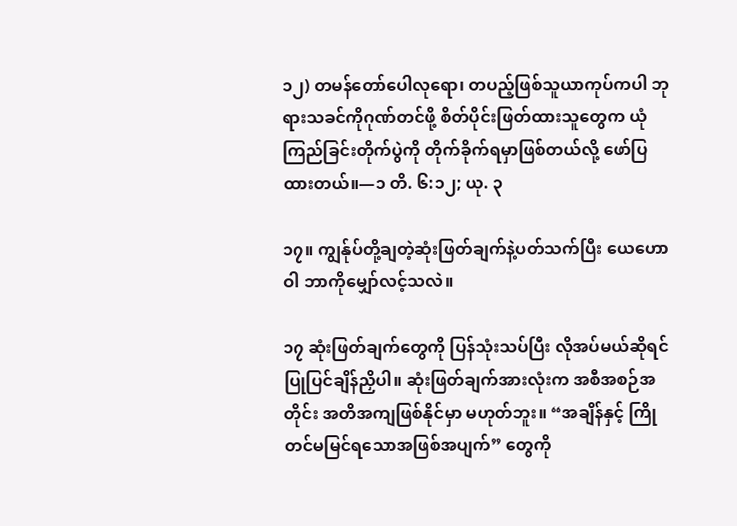၁၂) တမန်တော်ပေါလုရော၊ တပည့်ဖြစ်သူယာကုပ်ကပါ ဘုရားသခင်ကိုဂုဏ်တင်ဖို့ စိတ်ပိုင်းဖြတ်ထားသူတွေက ယုံကြည်ခြင်းတိုက်ပွဲကို တိုက်ခိုက်ရမှာဖြစ်တယ်လို့ ဖော်ပြထားတယ်။—၁ တိ. ၆:၁၂; ယု. ၃

၁၇။ ကျွန်ုပ်တို့ချတဲ့ဆုံးဖြတ်ချက်နဲ့ပတ်သက်ပြီး ယေဟောဝါ ဘာကိုမျှော်လင့်သလဲ။

၁၇ ဆုံးဖြတ်ချက်တွေကို ပြန်သုံးသပ်ပြီး လိုအပ်မယ်ဆိုရင် ပြုပြင်ချိန်ညှိပါ။ ဆုံးဖြတ်ချက်အားလုံးက အစီအစဉ်အတိုင်း အတိအကျဖြစ်နိုင်မှာ မဟုတ်ဘူး။ “အချိန်နှင့် ကြိုတင်မမြင်ရသောအဖြစ်အပျက်” တွေကို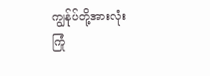ကျွန်ုပ်တို့အားလုံး ကြုံ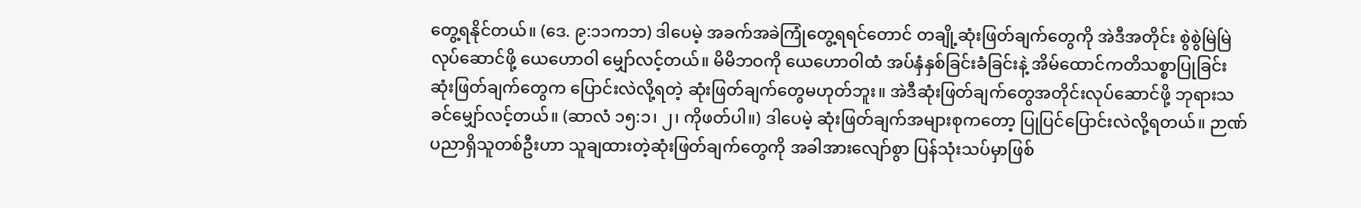တွေ့ရနိုင်တယ်။ (ဒေ. ၉:၁၁ကဘ) ဒါပေမဲ့ အခက်အခဲကြုံတွေ့ရရင်တောင် တချို့ဆုံးဖြတ်ချက်တွေကို အဲဒီအတိုင်း စွဲစွဲမြဲမြဲလုပ်ဆောင်ဖို့ ယေဟောဝါ မျှော်လင့်တယ်။ မိမိဘဝကို ယေဟောဝါထံ အပ်နှံနှစ်ခြင်းခံခြင်းနဲ့ အိမ်ထောင်ကတိသစ္စာပြုခြင်း ဆုံးဖြတ်ချက်တွေက ပြောင်းလဲလို့ရတဲ့ ဆုံးဖြတ်ချက်တွေမဟုတ်ဘူး။ အဲဒီဆုံးဖြတ်ချက်တွေအတိုင်းလုပ်ဆောင်ဖို့ ဘုရားသခင်မျှော်လင့်တယ်။ (ဆာလံ ၁၅:၁၊ ၂၊ ကိုဖတ်ပါ။) ဒါပေမဲ့ ဆုံးဖြတ်ချက်အများစုကတော့ ပြုပြင်ပြောင်းလဲလို့ရတယ်။ ဉာဏ်ပညာရှိသူတစ်ဦးဟာ သူချထားတဲ့ဆုံးဖြတ်ချက်တွေကို အခါအားလျော်စွာ ပြန်သုံးသပ်မှာဖြစ်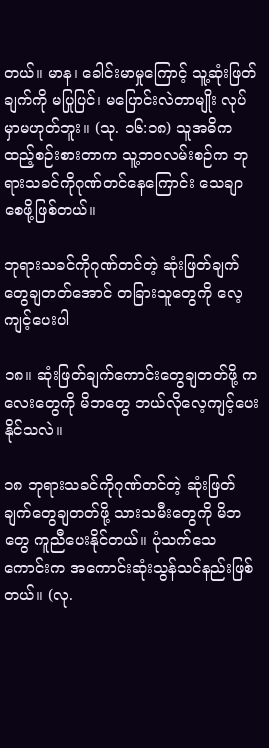တယ်။ မာန၊ ခေါင်းမာမှုကြောင့် သူ့ဆုံးဖြတ်ချက်ကို မပြုပြင်၊ မပြောင်းလဲတာမျိုး လုပ်မှာမဟုတ်ဘူး။ (သု. ၁၆:၁၈) သူအဓိကထည့်စဉ်းစားတာက သူ့ဘဝလမ်းစဉ်က ဘုရားသခင်ကိုဂုဏ်တင်နေကြောင်း သေချာစေဖို့ဖြစ်တယ်။

ဘုရားသခင်ကိုဂုဏ်တင်တဲ့ ဆုံးဖြတ်ချက်တွေချတတ်အောင် တခြားသူတွေကို လေ့ကျင့်ပေးပါ

၁၈။ ဆုံးဖြတ်ချက်ကောင်းတွေချတတ်ဖို့ ကလေးတွေကို မိဘတွေ ဘယ်လိုလေ့ကျင့်ပေးနိုင်သလဲ။

၁၈ ဘုရားသခင်ကိုဂုဏ်တင်တဲ့ ဆုံးဖြတ်ချက်တွေချတတ်ဖို့ သားသမီးတွေကို မိဘတွေ ကူညီပေးနိုင်တယ်။ ပုံသက်သေကောင်းက အကောင်းဆုံးသွန်သင်နည်းဖြစ်တယ်။ (လု.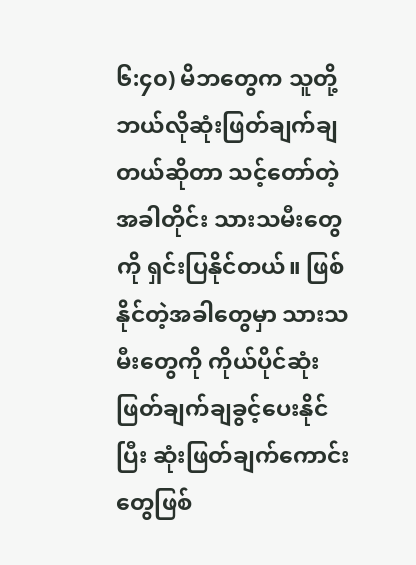၆:၄၀) မိဘတွေက သူတို့ဘယ်လိုဆုံးဖြတ်ချက်ချတယ်ဆိုတာ သင့်တော်တဲ့အခါတိုင်း သားသမီးတွေကို ရှင်းပြနိုင်တယ်။ ဖြစ်နိုင်တဲ့အခါတွေမှာ သားသမီးတွေကို ကိုယ်ပိုင်ဆုံးဖြတ်ချက်ချခွင့်ပေးနိုင်ပြီး ဆုံးဖြတ်ချက်ကောင်းတွေဖြစ်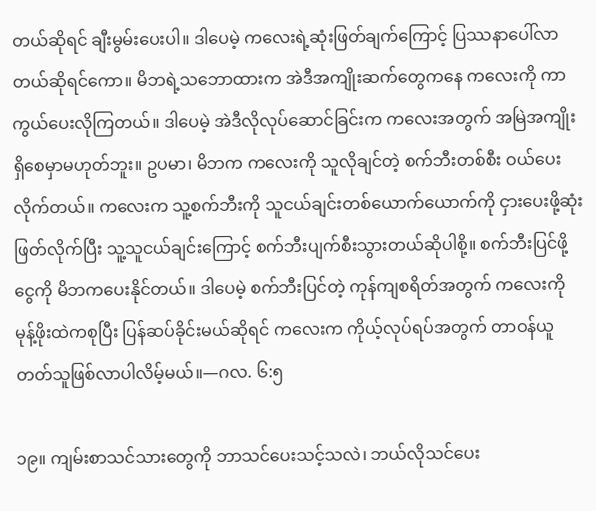တယ်ဆိုရင် ချီးမွမ်းပေးပါ။ ဒါပေမဲ့ ကလေးရဲ့ဆုံးဖြတ်ချက်ကြောင့် ပြဿနာပေါ်လာတယ်ဆိုရင်ကော။ မိဘရဲ့သဘောထားက အဲဒီအကျိုးဆက်တွေကနေ ကလေးကို ကာကွယ်ပေးလိုကြတယ်။ ဒါပေမဲ့ အဲဒီလိုလုပ်ဆောင်ခြင်းက ကလေးအတွက် အမြဲအကျိုးရှိစေမှာမဟုတ်ဘူး။ ဥပမာ၊ မိဘက ကလေးကို သူလိုချင်တဲ့ စက်ဘီးတစ်စီး ဝယ်ပေးလိုက်တယ်။ ကလေးက သူ့စက်ဘီးကို သူငယ်ချင်းတစ်ယောက်ယောက်ကို ငှားပေးဖို့ဆုံးဖြတ်လိုက်ပြီး သူ့သူငယ်ချင်းကြောင့် စက်ဘီးပျက်စီးသွားတယ်ဆိုပါစို့။ စက်ဘီးပြင်ဖို့ ငွေကို မိဘကပေးနိုင်တယ်။ ဒါပေမဲ့ စက်ဘီးပြင်တဲ့ ကုန်ကျစရိတ်အတွက် ကလေးကို မုန့်ဖိုးထဲကစုပြီး ပြန်ဆပ်ခိုင်းမယ်ဆိုရင် ကလေးက ကိုယ့်လုပ်ရပ်အတွက် တာဝန်ယူတတ်သူဖြစ်လာပါလိမ့်မယ်။—ဂလ. ၆:၅

၁၉။ ကျမ်းစာသင်သားတွေကို ဘာသင်ပေးသင့်သလဲ၊ ဘယ်လိုသင်ပေး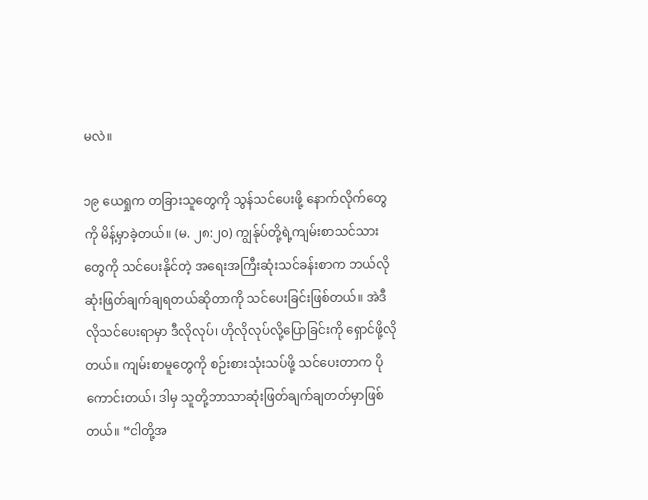မလဲ။

၁၉ ယေရှုက တခြားသူတွေကို သွန်သင်ပေးဖို့ နောက်လိုက်တွေကို မိန့်မှာခဲ့တယ်။ (မ. ၂၈:၂၀) ကျွန်ုပ်တို့ရဲ့ကျမ်းစာသင်သားတွေကို သင်ပေးနိုင်တဲ့ အရေးအကြီးဆုံးသင်ခန်းစာက ဘယ်လိုဆုံးဖြတ်ချက်ချရတယ်ဆိုတာကို သင်ပေးခြင်းဖြစ်တယ်။ အဲဒီလိုသင်ပေးရာမှာ ဒီလိုလုပ်၊ ဟိုလိုလုပ်လို့ပြောခြင်းကို ရှောင်ဖို့လိုတယ်။ ကျမ်းစာမူတွေကို စဉ်းစားသုံးသပ်ဖို့ သင်ပေးတာက ပိုကောင်းတယ်၊ ဒါမှ သူတို့ဘာသာဆုံးဖြတ်ချက်ချတတ်မှာဖြစ်တယ်။ “ငါတို့အ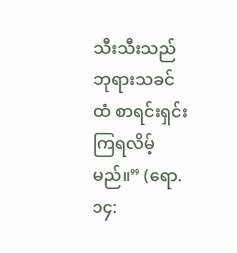သီးသီးသည် ဘုရားသခင်ထံ စာရင်းရှင်းကြရလိမ့်မည်။” (ရော. ၁၄: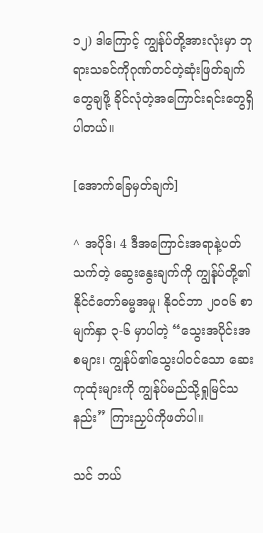၁၂) ဒါကြောင့် ကျွန်ုပ်တို့အားလုံးမှာ ဘုရားသခင်ကိုဂုဏ်တင်တဲ့ဆုံးဖြတ်ချက်တွေချဖို့ ခိုင်လုံတဲ့အကြောင်းရင်းတွေရှိပါတယ်။

[အောက်ခြေမှတ်ချက်]

^ အပိုဒ်၊ 4 ဒီအကြောင်းအရာနဲ့ပတ်သက်တဲ့ ဆွေးနွေးချက်ကို ကျွန်ုပ်တို့၏နိုင်ငံတော်ဓမ္မအမှု၊ နိုဝင်ဘာ ၂၀၀၆ စာမျက်နှာ ၃-၆ မှာပါတဲ့ “သွေးအပိုင်းအစများ၊ ကျွန်ုပ်၏သွေးပါဝင်သော ဆေးကုထုံးများကို ကျွန်ုပ်မည်သို့ရှုမြင်သနည်း” ကြားညှပ်ကိုဖတ်ပါ။

သင် ဘယ်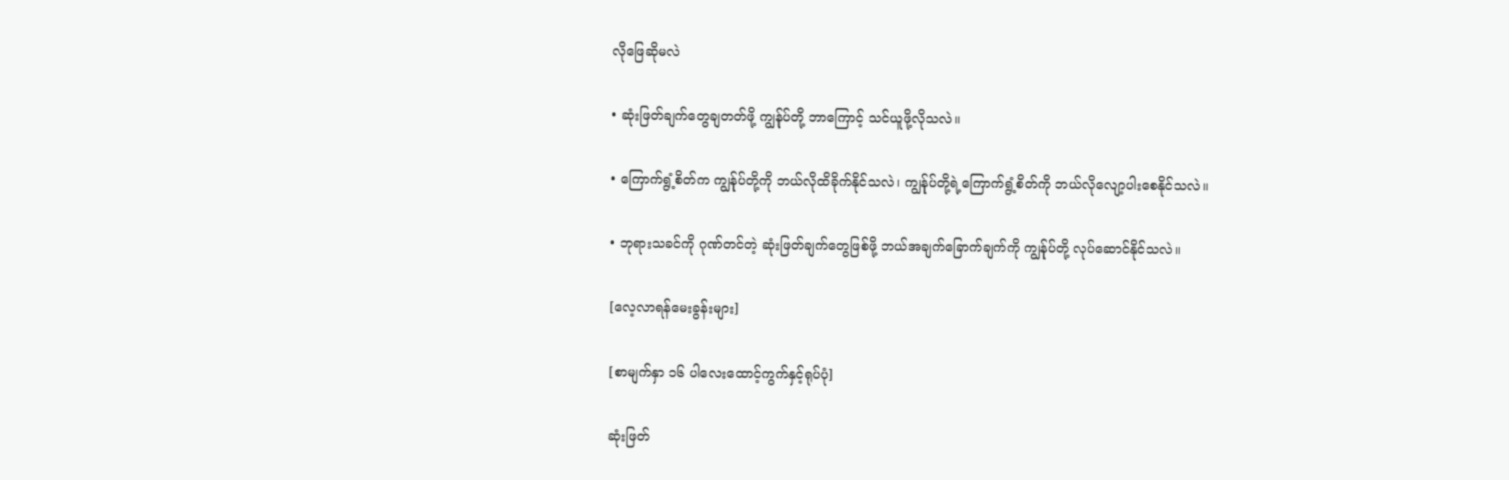လိုဖြေဆိုမလဲ

• ဆုံးဖြတ်ချက်တွေချတတ်ဖို့ ကျွန်ုပ်တို့ ဘာကြောင့် သင်ယူဖို့လိုသလဲ။

• ကြောက်ရွံ့စိတ်က ကျွန်ုပ်တို့ကို ဘယ်လိုထိခိုက်နိုင်သလဲ၊ ကျွန်ုပ်တို့ရဲ့ကြောက်ရွံ့စိတ်ကို ဘယ်လိုလျော့ပါးစေနိုင်သလဲ။

• ဘုရားသခင်ကို ဂုဏ်တင်တဲ့ ဆုံးဖြတ်ချက်တွေဖြစ်ဖို့ ဘယ်အချက်ခြောက်ချက်ကို ကျွန်ုပ်တို့ လုပ်ဆောင်နိုင်သလဲ။

[လေ့လာရန်မေးခွန်းများ]

[စာမျက်နှာ ၁၆ ပါလေးထောင့်ကွက်နှင့်ရုပ်ပုံ]

ဆုံးဖြတ်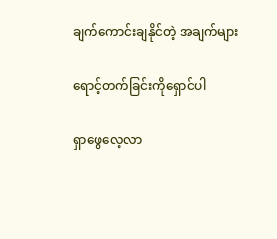ချက်ကောင်းချနိုင်တဲ့ အချက်များ

ရောင့်တက်ခြင်းကိုရှောင်ပါ

ရှာဖွေလေ့လာ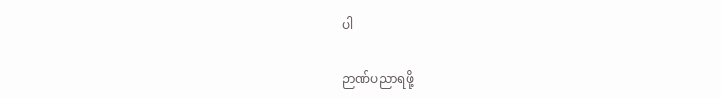ပါ

ဉာဏ်ပညာရဖို့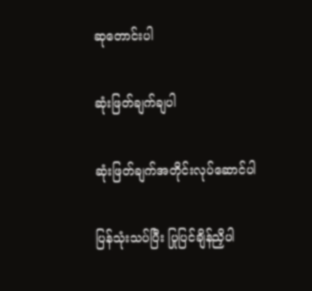ဆုတောင်းပါ

ဆုံးဖြတ်ချက်ချပါ

ဆုံးဖြတ်ချက်အတိုင်းလုပ်ဆောင်ပါ

ပြန်သုံးသပ်ပြီး ပြုပြင်ချိန်ညှိပါ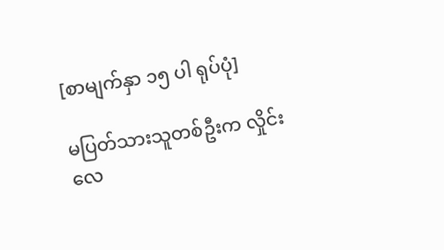[စာမျက်နှာ ၁၅ ပါ ရုပ်ပုံ]

မပြတ်သားသူတစ်ဦးက လှိုင်းလေ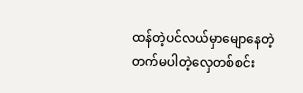ထန်တဲ့ပင်လယ်မှာမျောနေတဲ့ တက်မပါတဲ့လှေတစ်စင်း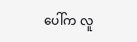ပေါ်က လူ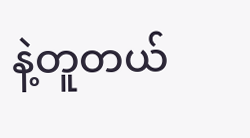နဲ့တူတယ်